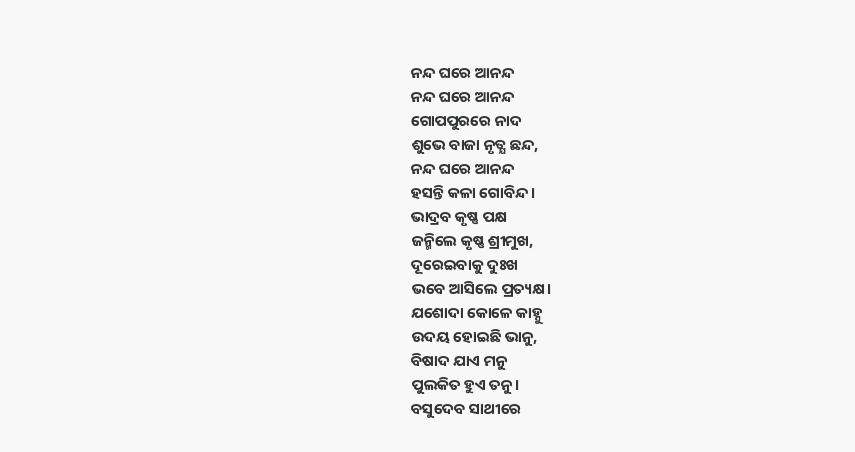ନନ୍ଦ ଘରେ ଆନନ୍ଦ
ନନ୍ଦ ଘରେ ଆନନ୍ଦ
ଗୋପପୁରରେ ନାଦ
ଶୁଭେ ବାଜା ନୃତ୍ଯ ଛନ୍ଦ,
ନନ୍ଦ ଘରେ ଆନନ୍ଦ
ହସନ୍ତି କଳା ଗୋବିନ୍ଦ।
ଭାଦ୍ରବ କୃଷ୍ଣ ପକ୍ଷ
ଜନ୍ମିଲେ କୃଷ୍ଣ ଶ୍ରୀମୁଖ,
ଦୂରେଇବାକୁ ଦୁଃଖ
ଭବେ ଆସିଲେ ପ୍ରତ୍ୟକ୍ଷ।
ଯଶୋଦା କୋଳେ କାହ୍ନୁ
ଉଦୟ ହୋଇଛି ଭାନୁ,
ବିଷାଦ ଯାଏ ମନୁ
ପୁଲକିତ ହୁଏ ତନୁ।
ବସୁଦେବ ସାଥୀରେ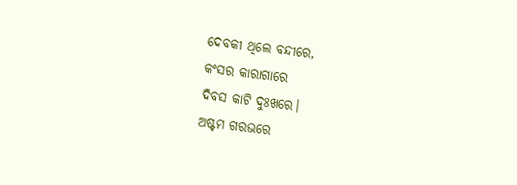ଦେବକୀ ଥିଲେ ବନ୍ଦୀରେ,
କଂସର କାରାଗାରେ
ଦିବସ କାଟି ଦୁଃଖରେ।
ଅଷ୍ଟମ ଗରଭରେ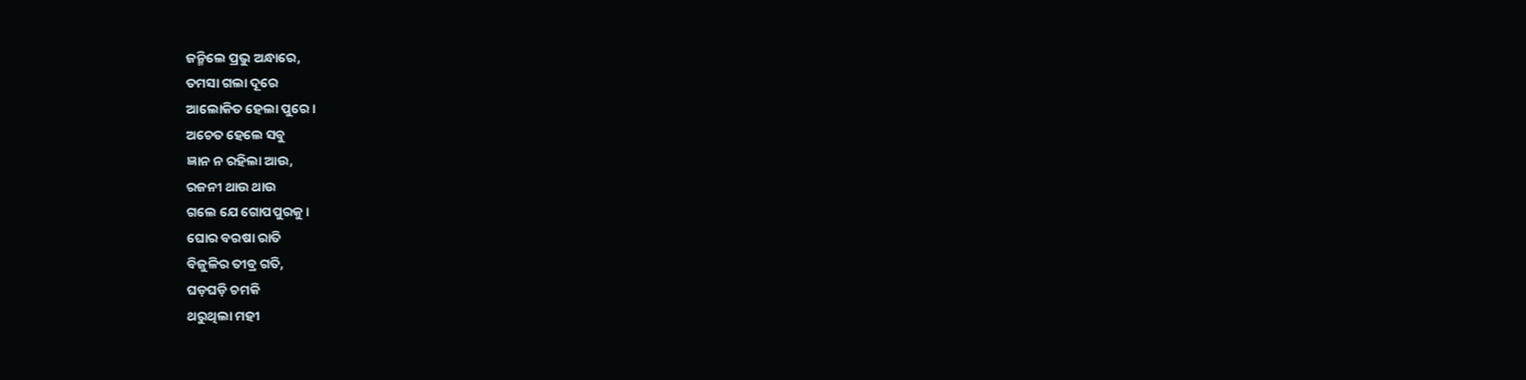ଜନ୍ମିଲେ ପ୍ରଭୁ ଅନ୍ଧାରେ,
ତମସା ଗଲା ଦୂରେ
ଆଲୋକିତ ହେଲା ପୁରେ।
ଅଚେତ ହେଲେ ସବୁ
ଜ୍ଞାନ ନ ରହିଲା ଆଉ,
ରଜନୀ ଥାଉ ଥାଉ
ଗଲେ ଯେ ଗୋପପୁରକୁ।
ଘୋର ବରଷା ରାତି
ବିଜୁଳିର ତୀବ୍ର ଗତି,
ଘଡ଼ଘଡ଼ି ଚମକି
ଥରୁଥିଲା ମହୀ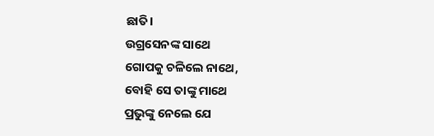ଛାତି।
ଉଗ୍ରସେନଙ୍କ ସାଥେ
ଗୋପକୁ ଚଳିଲେ ନାଥେ,
ବୋହି ସେ ତାଙ୍କୁ ମାଥେ
ପ୍ରଭୁଙ୍କୁ ନେଲେ ଯେ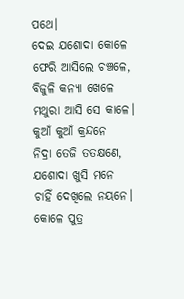ପଥେ।
ଦେଇ ଯଶୋଦା କୋଳେ
ଫେରି ଆସିଲେ ଚଞ୍ଚଳେ,
ବିଜୁଳି କନ୍ୟା ଖେଳେ
ମଥୁରା ଆସି ସେ କାଳେ।
କୁଆଁ କୁଆଁ କ୍ରନ୍ଦନେ
ନିଦ୍ରା ତେଜି ତତକ୍ଷଣେ,
ଯଶୋଦା ଖୁସି ମନେ
ଚାହିଁ ଦେଖିଲେ ନୟନେ।
କୋଳେ ପୁତ୍ର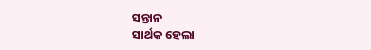ସନ୍ତାନ
ସାର୍ଥକ ହେଲା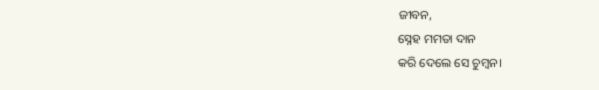ଜୀବନ,
ସ୍ନେହ ମମତା ଦାନ
କରି ଦେଲେ ସେ ଚୁମ୍ବନ।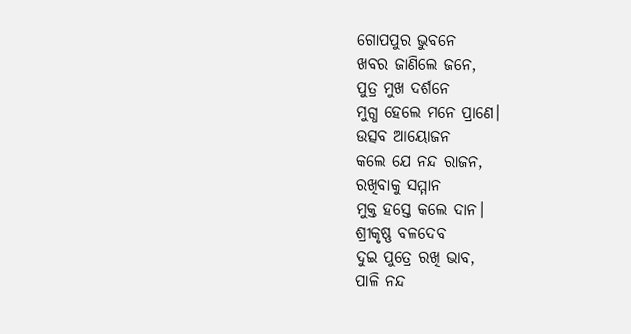ଗୋପପୁର ଭୁବନେ
ଖବର ଜାଣିଲେ ଜନେ,
ପୁତ୍ର ମୁଖ ଦର୍ଶନେ
ମୁଗ୍ଧ ହେଲେ ମନେ ପ୍ରାଣେ।
ଉତ୍ସବ ଆୟୋଜନ
କଲେ ଯେ ନନ୍ଦ ରାଜନ,
ରଖିବାକୁ ସମ୍ମାନ
ମୁକ୍ତ ହସ୍ତେ କଲେ ଦାନ।
ଶ୍ରୀକୃଷ୍ଣ ବଳଦେବ
ଦୁଇ ପୁତ୍ରେ ରଖି ଭାବ,
ପାଳି ନନ୍ଦ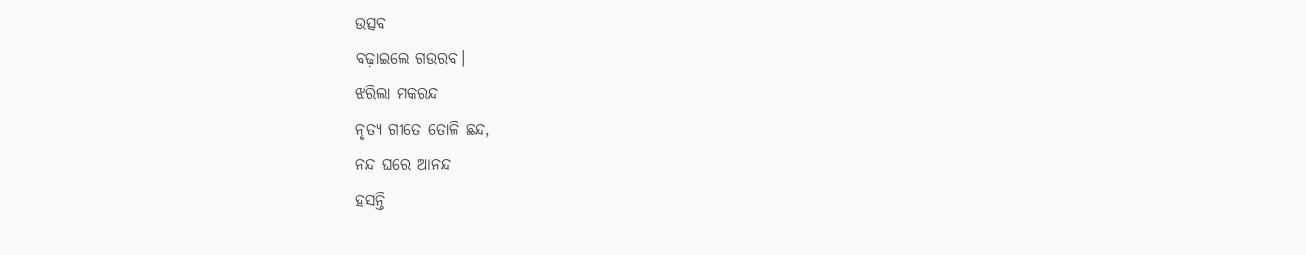ଉତ୍ସବ
ବଢ଼ାଇଲେ ଗଉରବ।
ଝରିଲା ମକରନ୍ଦ
ନୃତ୍ୟ ଗୀତେ ତୋଳି ଛନ୍ଦ,
ନନ୍ଦ ଘରେ ଆନନ୍ଦ
ହସନ୍ତି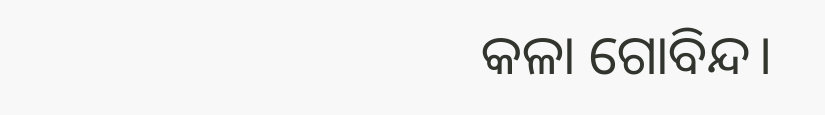କଳା ଗୋବିନ୍ଦ।